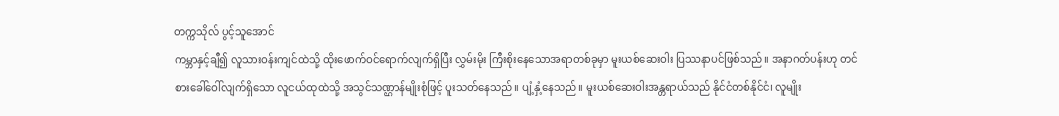တက္ကသိုလ် ပွင့်သူအောင်
ကမ္ဘာနှင့်ချီ၍ လူသားဝန်းကျင်ထဲသို့ ထိုးဖောက်ဝင်ရောက်လျက်ရှိပြီး လွှမ်းမိုး ကြီးစိုးနေသောအရာတစ်ခုမှာ မူးယစ်ဆေးဝါး ပြဿနာပင်ဖြစ်သည်။ အနာဂတ်ပန်းဟု တင်စားခေါ်ဝေါ်လျက်ရှိသော လူငယ်ထုထဲသို့ အသွင်သဏ္ဌာန်မျိုးစုံဖြင့် ပူးသတ်နေသည်။ ပျံ့နှံ့နေသည်။ မူးယစ်ဆေးဝါးအန္တရာယ်သည် နိုင်ငံတစ်နိုင်ငံ၊ လူမျိုး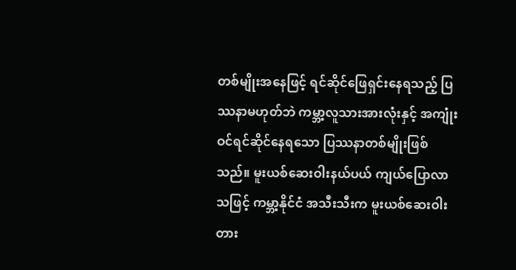တစ်မျိုးအနေဖြင့် ရင်ဆိုင်ဖြေရှင်းနေရသည့် ပြဿနာမဟုတ်ဘဲ ကမ္ဘာ့လူသားအားလုံးနှင့် အကျုံးဝင်ရင်ဆိုင်နေရသော ပြဿနာတစ်မျိုးဖြစ်သည်။ မူးယစ်ဆေးဝါးနယ်ပယ် ကျယ်ပြောလာသဖြင့် ကမ္ဘာ့နိုင်ငံ အသီးသီးက မူးယစ်ဆေးဝါး တား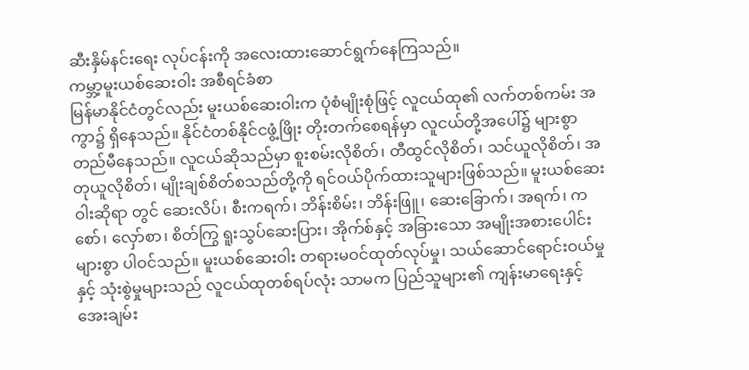ဆီးနှိမ်နင်းရေး လုပ်ငန်းကို အလေးထားဆောင်ရွက်နေကြသည်။
ကမ္ဘာ့မူးယစ်ဆေးဝါး အစီရင်ခံစာ
မြန်မာနိုင်ငံတွင်လည်း မူးယစ်ဆေးဝါးက ပုံစံမျိုးစုံဖြင့် လူငယ်ထု၏ လက်တစ်ကမ်း အကွာ၌ ရှိနေသည်။ နိုင်ငံတစ်နိုင်ငဖွံ့ဖြိုး တိုးတက်စေရန်မှာ လူငယ်တို့အပေါ်၌ များစွာ တည်မီနေသည်။ လူငယ်ဆိုသည်မှာ စူးစမ်းလိုစိတ်၊ တီထွင်လိုစိတ်၊ သင်ယူလိုစိတ်၊ အတုယူလိုစိတ်၊ မျိုးချစ်စိတ်စသည်တို့ကို ရင်ဝယ်ပိုက်ထားသူများဖြစ်သည်။ မူးယစ်ဆေးဝါးဆိုရာ တွင် ဆေးလိပ်၊ စီးကရက်၊ ဘိန်းစိမ်း၊ ဘိန်းဖြူ၊ ဆေးခြောက်၊ အရက်၊ ကစော်၊ လှော်စာ၊ စိတ်ကြွ ရူးသွပ်ဆေးပြား၊ အိုက်စ်နှင့် အခြားသော အမျိုးအစားပေါင်းများစွာ ပါဝင်သည်။ မူးယစ်ဆေးဝါး တရားမဝင်ထုတ်လုပ်မှု၊ သယ်ဆောင်ရောင်းဝယ်မှုနှင့် သုံးစွဲမှုများသည် လူငယ်ထုတစ်ရပ်လုံး သာမက ပြည်သူများ၏ ကျန်းမာရေးနှင့် အေးချမ်း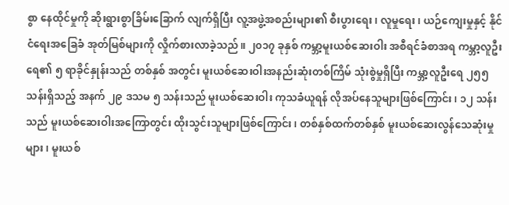စွာ နေထိုင်မှုကို ဆိုးရွားစွာခြိမ်းခြောက် လျက်ရှိပြီး လူ့အဖွဲ့အစည်းများ၏ စီးပွားရေး၊ လူမှုရေး၊ ယဉ်ကျေးမှုနှင့် နိုင်ငံရေးအခြေခံ အုတ်မြစ်များကို လှိုက်စားလာခဲ့သည်။ ၂၀၁၇ ခုနှစ် ကမ္ဘာ့မူးယစ်ဆေးဝါး အစီရင်ခံစာအရ ကမ္ဘာ့လူဦးရေ၏ ၅ ရာခိုင်နှုန်းသည် တစ်နှစ် အတွင်း မူးယစ်ဆေးဝါးအနည်းဆုံးတစ်ကြိမ် သုံးစွဲမှုရှိပြီး ကမ္ဘာ့လူဦးရေ ၂၅၅သန်းရှိသည့် အနက် ၂၉ ဒသမ ၅ သန်းသည် မူးယစ်ဆေးဝါး ကုသခံယူရန် လိုအပ်နေသူများဖြစ်ကြောင်း၊ ၁၂ သန်းသည် မူးယစ်ဆေးဝါးအကြောတွင်း ထိုးသွင်းသူများဖြစ်ကြောင်း၊ တစ်နှစ်ထက်တစ်နှစ် မူးယစ်ဆေးလွန်သေဆုံးမှုများ၊ မူးယစ်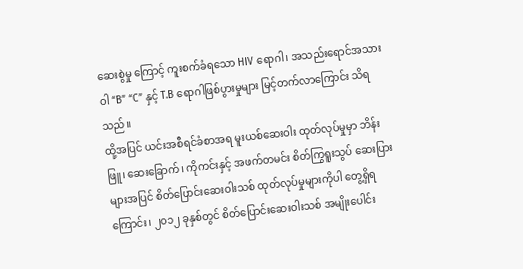ဆေးစွဲမှု ကြောင့် ကူးစက်ခံရသော HIV ရောဂါ၊ အသည်းရောင်အသားဝါ “B” “C” နှင့် T.B ရောဂါဖြစ်ပွားမှုများ မြင့်တက်လာကြောင်း သိရသည်။
ထို့အပြင် ယင်းအစီရင်ခံစာအရ မူးယစ်ဆေးဝါး ထုတ်လုပ်မှုမှာ ဘိန်းဖြူ၊ ဆေးခြောက်၊ ကိုကင်းနှင့် အဖက်တမင်း စိတ်ကြွရူးသွပ် ဆေးပြားများအပြင် စိတ်ပြောင်းဆေးဝါးသစ် ထုတ်လုပ်မှုများကိုပါ တွေ့ရှိရကြောင်း၊ ၂၀၁၂ ခုနှစ်တွင် စိတ်ပြောင်းဆေးဝါးသစ် အမျိုးပေါင်း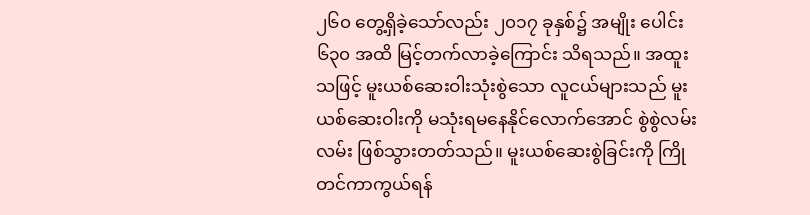၂၆၀ တွေ့ရှိခဲ့သော်လည်း ၂၀၁၇ ခုနှစ်၌ အမျိုး ပေါင်း ၆၃၀ အထိ မြင့်တက်လာခဲ့ကြောင်း သိရသည်။ အထူးသဖြင့် မူးယစ်ဆေးဝါးသုံးစွဲသော လူငယ်များသည် မူးယစ်ဆေးဝါးကို မသုံးရမနေနိုင်လောက်အောင် စွဲစွဲလမ်းလမ်း ဖြစ်သွားတတ်သည်။ မူးယစ်ဆေးစွဲခြင်းကို ကြိုတင်ကာကွယ်ရန်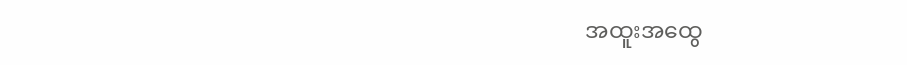အထူးအထွေ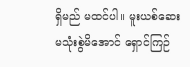ရှိမည် မထင်ပါ။ မူးယစ်ဆေးမသုံးစွဲမိအောင် ရှောင်ကြဉ်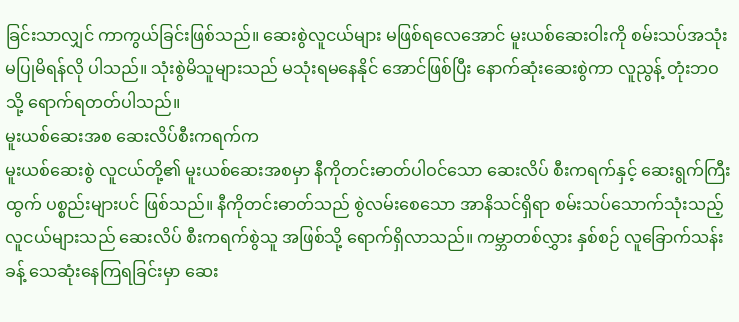ခြင်းသာလျှင် ကာကွယ်ခြင်းဖြစ်သည်။ ဆေးစွဲလူငယ်များ မဖြစ်ရလေအောင် မူးယစ်ဆေးဝါးကို စမ်းသပ်အသုံးမပြုမိရန်လို ပါသည်။ သုံးစွဲမိသူများသည် မသုံးရမနေနိုင် အောင်ဖြစ်ပြီး နောက်ဆုံးဆေးစွဲကာ လူညွန့် တုံးဘဝသို့ ရောက်ရတတ်ပါသည်။
မူးယစ်ဆေးအစ ဆေးလိပ်စီးကရက်က
မူးယစ်ဆေးစွဲ လူငယ်တို့၏ မူးယစ်ဆေးအစမှာ နီကိုတင်းဓာတ်ပါဝင်သော ဆေးလိပ် စီးကရက်နှင့် ဆေးရွက်ကြီးထွက် ပစ္စည်းများပင် ဖြစ်သည်။ နီကိုတင်းဓာတ်သည် စွဲလမ်းစေသော အာနိသင်ရှိရာ စမ်းသပ်သောက်သုံးသည့် လူငယ်များသည် ဆေးလိပ် စီးကရက်စွဲသူ အဖြစ်သို့ ရောက်ရှိလာသည်။ ကမ္ဘာတစ်လွှား နှစ်စဉ် လူခြောက်သန်းခန့် သေဆုံးနေကြရခြင်းမှာ ဆေး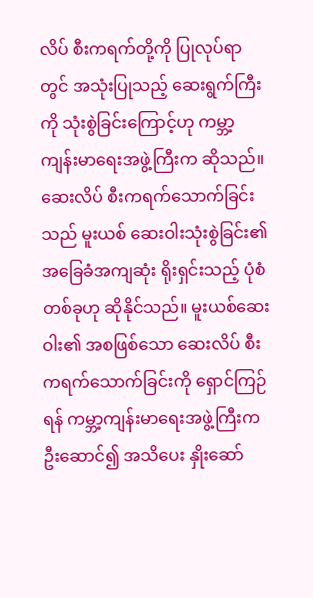လိပ် စီးကရက်တို့ကို ပြုလုပ်ရာတွင် အသုံးပြုသည့် ဆေးရွက်ကြီးကို သုံးစွဲခြင်းကြောင့်ဟု ကမ္ဘာ့ကျန်းမာရေးအဖွဲ့ကြီးက ဆိုသည်။ ဆေးလိပ် စီးကရက်သောက်ခြင်းသည် မူးယစ် ဆေးဝါးသုံးစွဲခြင်း၏ အခြေခံအကျဆုံး ရိုးရှင်းသည့် ပုံစံတစ်ခုဟု ဆိုနိုင်သည်။ မူးယစ်ဆေးဝါး၏ အစဖြစ်သော ဆေးလိပ် စီးကရက်သောက်ခြင်းကို ရှောင်ကြဉ်ရန် ကမ္ဘာ့ကျန်းမာရေးအဖွဲ့ကြီးက ဦးဆောင်၍ အသိပေး နှိုးဆော်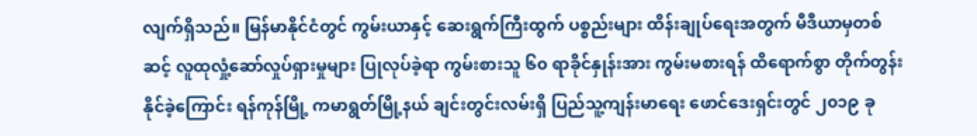လျက်ရှိသည်။ မြန်မာနိုင်ငံတွင် ကွမ်းယာနှင့် ဆေးရွက်ကြီးထွက် ပစ္စည်းများ ထိန်းချုပ်ရေးအတွက် မီဒီယာမှတစ်ဆင့် လူထုလှုံ့ဆော်လှုပ်ရှားမှုများ ပြုလုပ်ခဲ့ရာ ကွမ်းစားသူ ၆၀ ရာခိုင်နှုန်းအား ကွမ်းမစားရန် ထိရောက်စွာ တိုက်တွန်းနိုင်ခဲ့ကြောင်း ရန်ကုန်မြို့ ကမာရွတ်မြို့နယ် ချင်းတွင်းလမ်းရှိ ပြည်သူ့ကျန်းမာရေး ဖောင်ဒေးရှင်းတွင် ၂၀၁၉ ခု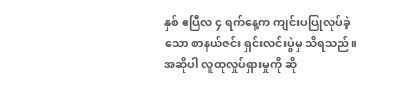နှစ် ဧပြီလ ၄ ရက်နေ့က ကျင်းပပြုလုပ်ခဲ့သော စာနယ်ဇင်း ရှင်းလင်းပွဲမှ သိရသည်။
အဆိုပါ လူထုလှုပ်ရှားမှုကို ဆို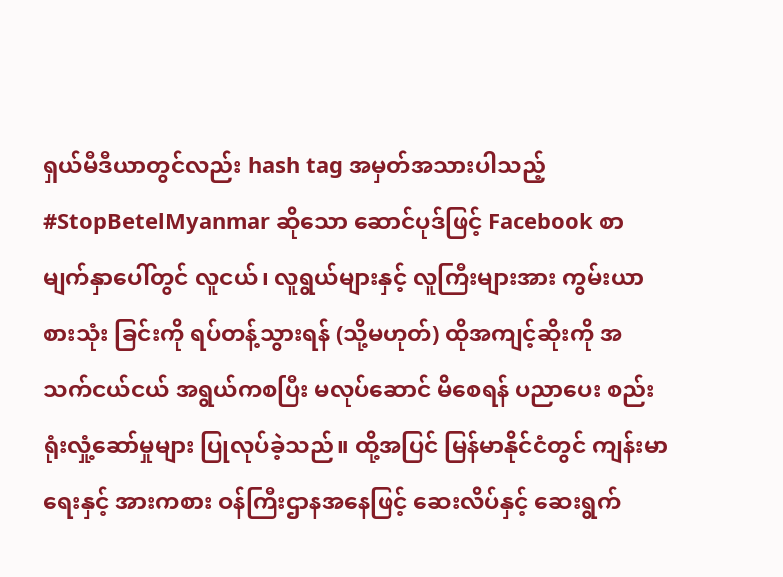ရှယ်မီဒီယာတွင်လည်း hash tag အမှတ်အသားပါသည့် #StopBetelMyanmar ဆိုသော ဆောင်ပုဒ်ဖြင့် Facebook စာမျက်နှာပေါ်တွင် လူငယ်၊ လူရွယ်များနှင့် လူကြီးများအား ကွမ်းယာစားသုံး ခြင်းကို ရပ်တန့်သွားရန် (သို့မဟုတ်) ထိုအကျင့်ဆိုးကို အသက်ငယ်ငယ် အရွယ်ကစပြီး မလုပ်ဆောင် မိစေရန် ပညာပေး စည်းရုံးလှုံ့ဆော်မှုများ ပြုလုပ်ခဲ့သည်။ ထို့အပြင် မြန်မာနိုင်ငံတွင် ကျန်းမာရေးနှင့် အားကစား ဝန်ကြီးဌာနအနေဖြင့် ဆေးလိပ်နှင့် ဆေးရွက်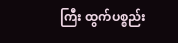ကြီး ထွက်ပစ္စည်း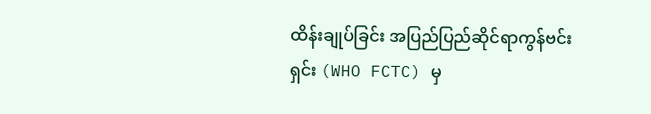ထိန်းချုပ်ခြင်း အပြည်ပြည်ဆိုင်ရာကွန်ဗင်းရှင်း (WHO FCTC) မှ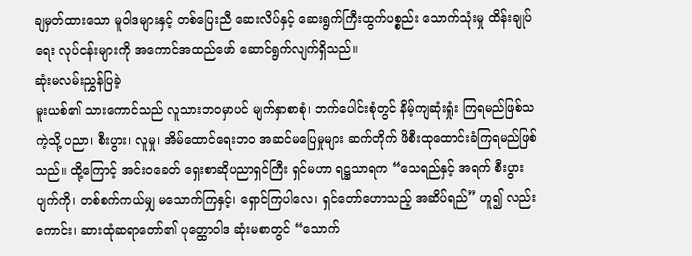ချမှတ်ထားသော မူဝါဒများနှင့် တစ်ပြေးညီ ဆေးလိပ်နှင့် ဆေးရွက်ကြီးထွက်ပစ္စည်း သောက်သုံးမှု ထိန်းချုပ်ရေး လုပ်ငန်းများကို အကောင်အထည်ဖော် ဆောင်ရွက်လျက်ရှိသည်။
ဆုံးမလမ်းညွှန်ပြခဲ့
မူးယစ်၏ သားကောင်သည် လူသားဘဝမှာပင် မျက်နှာစာစုံ၊ ဘက်ပေါင်းစုံတွင် နိမ့်ကျဆုံးရှုံး ကြရမည်ဖြစ်သကဲ့သို့ ပညာ၊ စီးပွား၊ လူမှု၊ အိမ်ထောင်ရေးဘဝ အဆင်မပြေမှုများ ဆက်တိုက် ဖိစီးထုထောင်းခံကြရမည်ဖြစ်သည်။ ထို့ကြောင့် အင်းဝခေတ် ရှေးစာဆိုပညာရှင်ကြီး ရှင်မဟာ ရဋ္ဌသာရက “သေရည်နှင့် အရက် စီးပွားပျက်ကို၊ တစ်စက်ကယ်မျှ မသောက်ကြနှင့်၊ ရှောင်ကြပါလေ၊ ရှင်တော်ဟောသည့် အဆိပ်ရည်” ဟူ၍ လည်းကောင်း၊ ဆားထုံဆရာတော်၏ ပုတ္ထောဝါဒ ဆုံးမစာတွင် “သောက်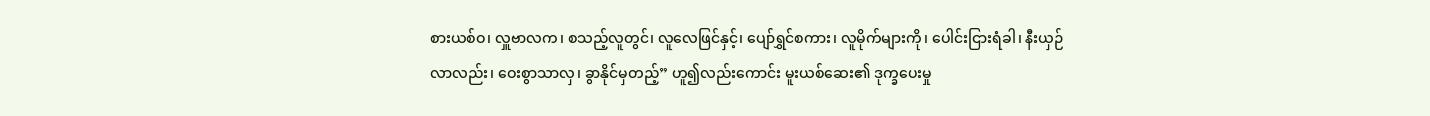စားယစ်ဝ၊ လှူဗာလက၊ စသည့်လူတွင်၊ လူလေဖြင်နှင့်၊ ပျော်ရွှင်စကား၊ လူမိုက်များကို၊ ပေါင်းငြားရံခါ၊ နီးယှဉ်လာလည်း၊ ဝေးစွာသာလှ၊ ခွာနိုင်မှတည့်” ဟူ၍လည်းကောင်း မူးယစ်ဆေး၏ ဒုက္ခပေးမှု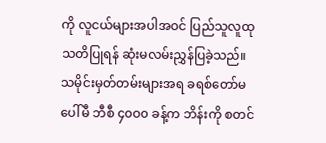ကို လူငယ်များအပါအဝင် ပြည်သူလူထု သတိပြုရန် ဆုံးမလမ်းညွှန်ပြခဲ့သည်။
သမိုင်းမှတ်တမ်းများအရ ခရစ်တော်မပေါ်မီ ဘီစီ ၄၀ဝ၀ ခန့်က ဘိန်းကို စတင်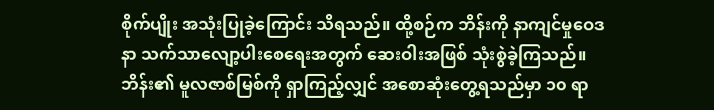စိုက်ပျိုး အသုံးပြုခဲ့ကြောင်း သိရသည်။ ထို့စဉ်က ဘိန်းကို နာကျင်မှုဝေဒနာ သက်သာလျော့ပါးစေရေးအတွက် ဆေးဝါးအဖြစ် သုံးစွဲခဲ့ကြသည်။ ဘိန်း၏ မူလဇာစ်မြစ်ကို ရှာကြည့်လျှင် အစောဆုံးတွေ့ရသည်မှာ ၁၀ ရာ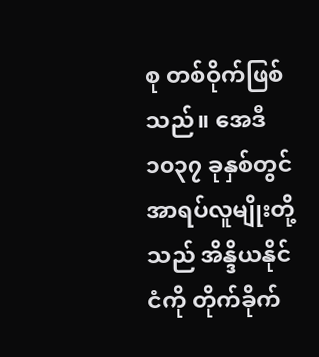စု တစ်ဝိုက်ဖြစ်သည်။ အေဒီ ၁၀၃၇ ခုနှစ်တွင် အာရပ်လူမျိုးတို့သည် အိန္ဒိယနိုင်ငံကို တိုက်ခိုက်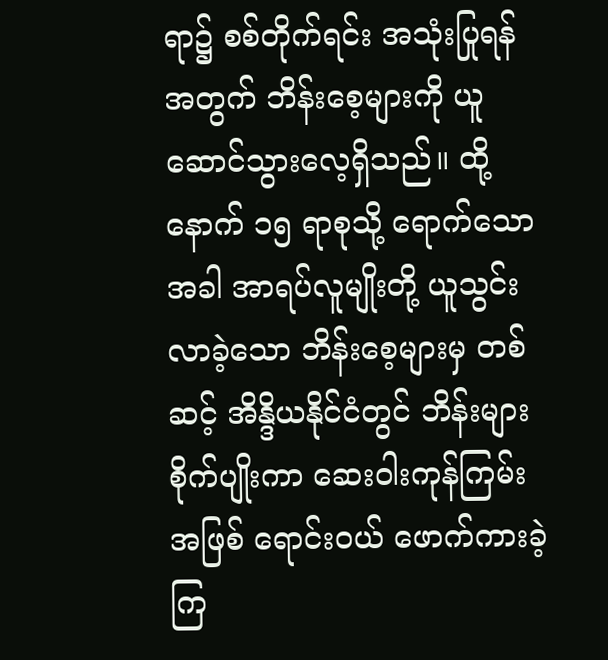ရာ၌ စစ်တိုက်ရင်း အသုံးပြုရန်အတွက် ဘိန်းစေ့များကို ယူဆောင်သွားလေ့ရှိသည်။ ထို့နောက် ၁၅ ရာစုသို့ ရောက်သောအခါ အာရပ်လူမျိုးတို့ ယူသွင်းလာခဲ့သော ဘိန်းစေ့များမှ တစ်ဆင့် အိန္ဒိယနိုင်ငံတွင် ဘိန်းများစိုက်ပျိုးကာ ဆေးဝါးကုန်ကြမ်းအဖြစ် ရောင်းဝယ် ဖောက်ကားခဲ့ကြ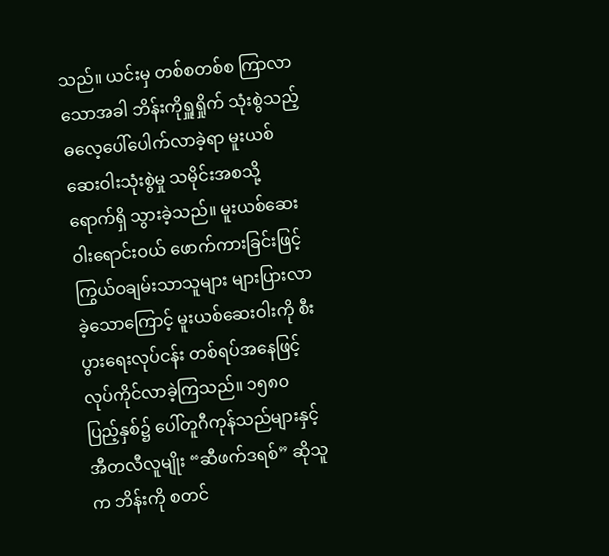သည်။ ယင်းမှ တစ်စတစ်စ ကြာလာသောအခါ ဘိန်းကိုရှူရှိုက် သုံးစွဲသည့် ဓလေ့ပေါ်ပေါက်လာခဲ့ရာ မူးယစ်ဆေးဝါးသုံးစွဲမှု သမိုင်းအစသို့ ရောက်ရှိ သွားခဲ့သည်။ မူးယစ်ဆေးဝါးရောင်းဝယ် ဖောက်ကားခြင်းဖြင့် ကြွယ်ဝချမ်းသာသူများ များပြားလာခဲ့သောကြောင့် မူးယစ်ဆေးဝါးကို စီးပွားရေးလုပ်ငန်း တစ်ရပ်အနေဖြင့် လုပ်ကိုင်လာခဲ့ကြသည်။ ၁၅၈၀ ပြည့်နှစ်၌ ပေါ်တူဂီကုန်သည်များနှင့် အီတလီလူမျိုး “ဆီဖက်ဒရစ်” ဆိုသူက ဘိန်းကို စတင်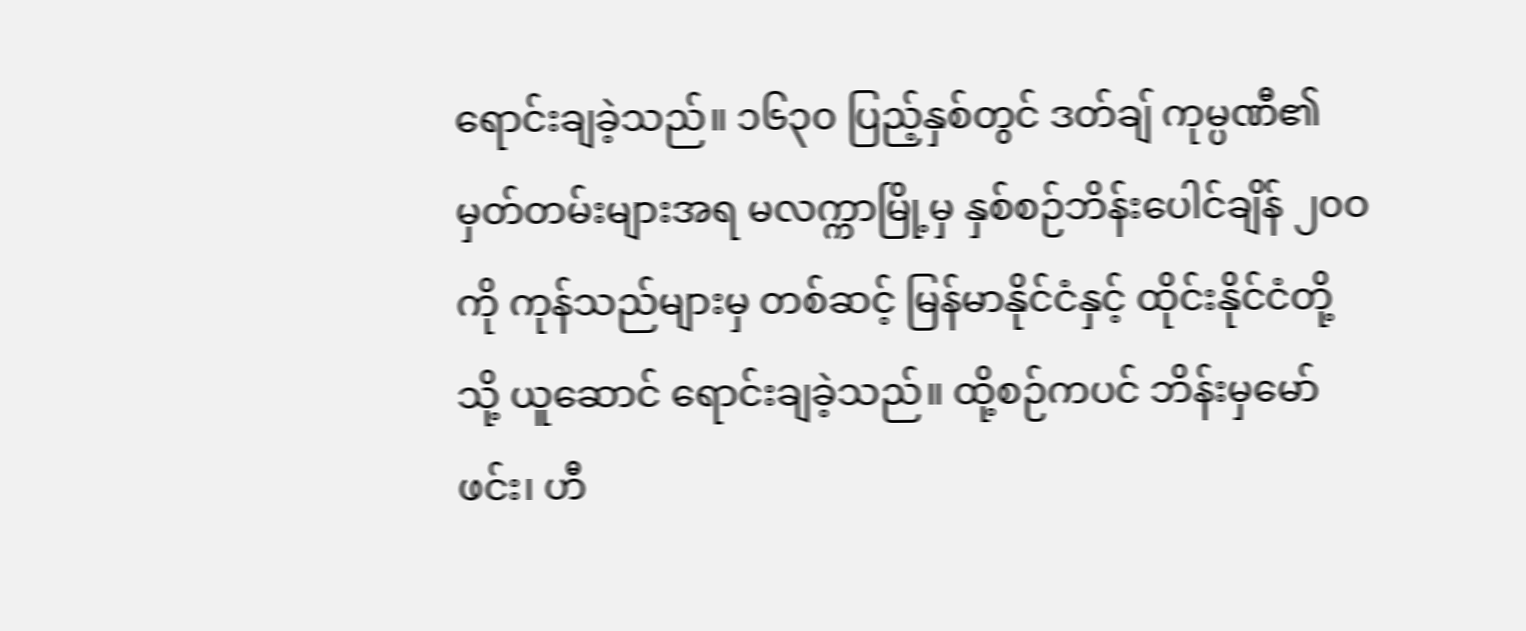ရောင်းချခဲ့သည်။ ၁၆၃၀ ပြည့်နှစ်တွင် ဒတ်ချ် ကုမ္ပဏီ၏ မှတ်တမ်းများအရ မလက္ကာမြို့မှ နှစ်စဉ်ဘိန်းပေါင်ချိန် ၂၀ဝ ကို ကုန်သည်များမှ တစ်ဆင့် မြန်မာနိုင်ငံနှင့် ထိုင်းနိုင်ငံတို့သို့ ယူဆောင် ရောင်းချခဲ့သည်။ ထို့စဉ်ကပင် ဘိန်းမှမော်ဖင်း၊ ဟီ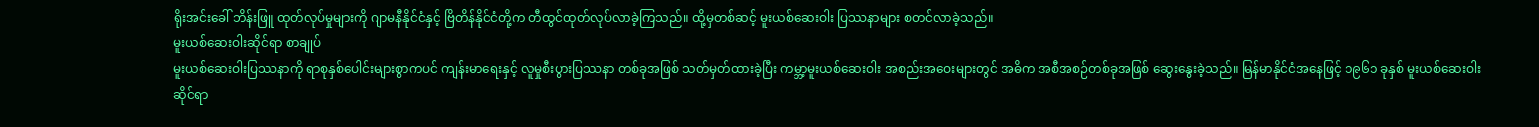ရိုးအင်းခေါ် ဘိန်းဖြူ ထုတ်လုပ်မှုများကို ဂျာမနီနိုင်ငံနှင့် ဗြိတိန်နိုင်ငံတို့က တီထွင်ထုတ်လုပ်လာခဲ့ကြသည်။ ထို့မှတစ်ဆင့် မူးယစ်ဆေးဝါး ပြဿနာများ စတင်လာခဲ့သည်။
မူးယစ်ဆေးဝါးဆိုင်ရာ စာချုပ်
မူးယစ်ဆေးဝါးပြဿနာကို ရာစုနှစ်ပေါင်းများစွာကပင် ကျန်းမာရေးနှင့် လူမှုစီးပွားပြဿနာ တစ်ခုအဖြစ် သတ်မှတ်ထားခဲ့ပြီး ကမ္ဘာ့မူးယစ်ဆေးဝါး အစည်းအဝေးများတွင် အဓိက အစီအစဉ်တစ်ခုအဖြစ် ဆွေးနွေးခဲ့သည်။ မြန်မာနိုင်ငံအနေဖြင့် ၁၉၆၁ ခုနှစ် မူးယစ်ဆေးဝါးဆိုင်ရာ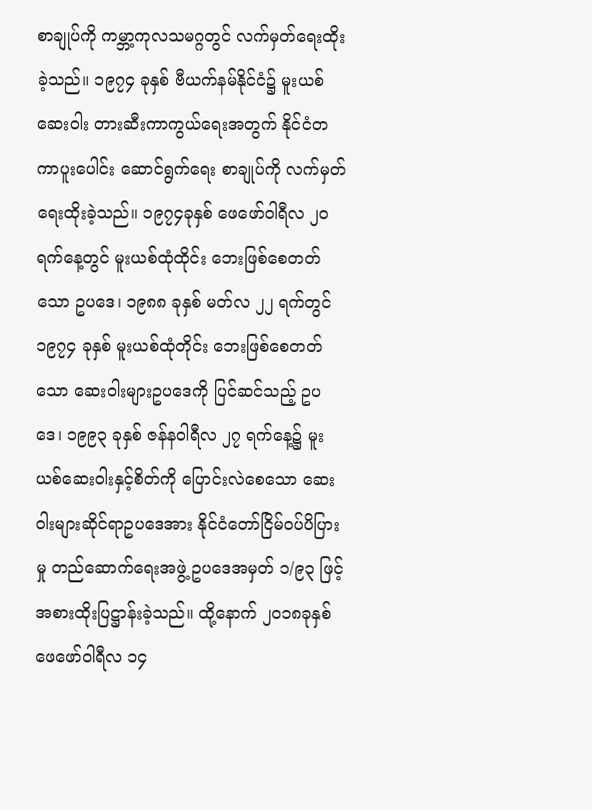စာချုပ်ကို ကမ္ဘာ့ကုလသမဂ္ဂတွင် လက်မှတ်ရေးထိုးခဲ့သည်။ ၁၉၇၄ ခုနှစ် ဗီယက်နမ်နိုင်ငံ၌ မူးယစ်ဆေးဝါး တားဆီးကာကွယ်ရေးအတွက် နိုင်ငံတကာပူးပေါင်း ဆောင်ရွက်ရေး စာချုပ်ကို လက်မှတ်ရေးထိုးခဲ့သည်။ ၁၉၇၄ခုနှစ် ဖေဖော်ဝါရီလ ၂၀ ရက်နေ့တွင် မူးယစ်ထုံထိုင်း ဘေးဖြစ်စေတတ်သော ဥပဒေ၊ ၁၉၈၈ ခုနှစ် မတ်လ ၂၂ ရက်တွင် ၁၉၇၄ ခုနှစ် မူးယစ်ထုံတိုင်း ဘေးဖြစ်စေတတ်သော ဆေးဝါးများဥပဒေကို ပြင်ဆင်သည့် ဥပဒေ၊ ၁၉၉၃ ခုနှစ် ဇန်နဝါရီလ ၂၇ ရက်နေ့၌ မူးယစ်ဆေးဝါးနှင့်စိတ်ကို ပြောင်းလဲစေသော ဆေးဝါးများဆိုင်ရာဥပဒေအား နိုင်ငံတော်ငြိမ်ဝပ်ပိပြားမှု တည်ဆောက်ရေးအဖွဲ့ ဥပဒေအမှတ် ၁/၉၃ ဖြင့် အစားထိုးပြဋ္ဌာန်းခဲ့သည်။ ထို့နောက် ၂၀၁၈ခုနှစ် ဖေဖော်ဝါရီလ ၁၄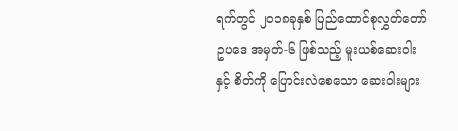ရက်တွင် ၂၀၁၈ခုနှစ် ပြည်ထောင်စုလွှတ်တော်ဥပဒေ အမှတ်-၆ ဖြစ်သည့် မူးယစ်ဆေးဝါးနှင့် စိတ်ကို ပြောင်းလဲစေသော ဆေးဝါးများ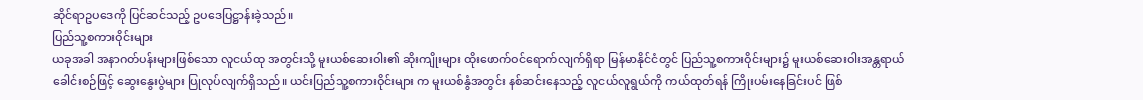ဆိုင်ရာဥပဒေကို ပြင်ဆင်သည့် ဥပဒေပြဋ္ဌာန်းခဲ့သည်။
ပြည်သူ့စကားဝိုင်းများ
ယခုအခါ အနာဂတ်ပန်းများဖြစ်သော လူငယ်ထု အတွင်းသို့ မူးယစ်ဆေးဝါး၏ ဆိုးကျိုးများ ထိုးဖောက်ဝင်ရောက်လျက်ရှိရာ မြန်မာနိုင်ငံတွင် ပြည်သူ့စကားဝိုင်းများ၌ မူးယစ်ဆေးဝါးအန္တရာယ် ခေါင်းစဉ်ဖြင့် ဆွေးနွေးပွဲများ ပြုလုပ်လျက်ရှိသည်။ ယင်းပြည်သူ့စကားဝိုင်းများ က မူးယစ်နွံအတွင်း နစ်ဆင်းနေသည့် လူငယ်လူရွယ်ကို ကယ်ထုတ်ရန် ကြိုးပမ်းနေခြင်းပင် ဖြစ်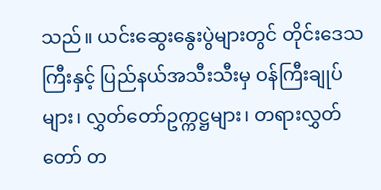သည်။ ယင်းဆွေးနွေးပွဲများတွင် တိုင်းဒေသကြီးနှင့် ပြည်နယ်အသီးသီးမှ ဝန်ကြီးချုပ်များ၊ လွှတ်တော်ဥက္ကဋ္ဌများ၊ တရားလွှတ်တော် တ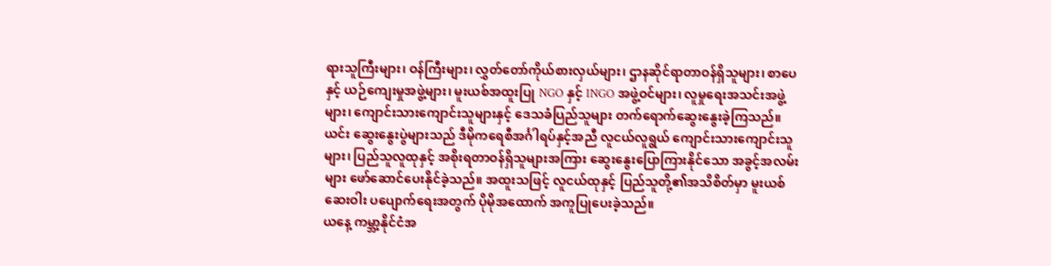ရားသူကြီးများ၊ ဝန်ကြီးများ၊ လွှတ်တော်ကိုယ်စားလှယ်များ၊ ဌာနဆိုင်ရာတာဝန်ရှိသူများ၊ စာပေနှင့် ယဉ်ကျေးမှုအဖွဲ့များ၊ မူးယစ်အထူးပြု NGO နှင့် INGO အဖွဲ့ဝင်များ၊ လူမှုရေးအသင်းအဖွဲ့များ၊ ကျောင်းသားကျောင်းသူများနှင့် ဒေသခံပြည်သူများ တက်ရောက်ဆွေးနွေးခဲ့ကြသည်။ ယင်း ဆွေးနွေးပွဲများသည် ဒီမိုကရေစီအင်္ဂါရပ်နှင့်အညီ လူငယ်လူရွယ် ကျောင်းသားကျောင်းသူများ၊ ပြည်သူလူထုနှင့် အစိုးရတာဝန်ရှိသူများအကြား ဆွေးနွေးပြောကြားနိုင်သော အခွင့်အလမ်းများ ဖော်ဆောင်ပေးနိုင်ခဲ့သည်။ အထူးသဖြင့် လူငယ်ထုနှင့် ပြည်သူတို့၏အသိစိတ်မှာ မူးယစ်ဆေးဝါး ပပျောက်ရေးအတွက် ပိုမိုအထောက် အကူပြုပေးခဲ့သည်။
ယနေ့ ကမ္ဘာ့နိုင်ငံအ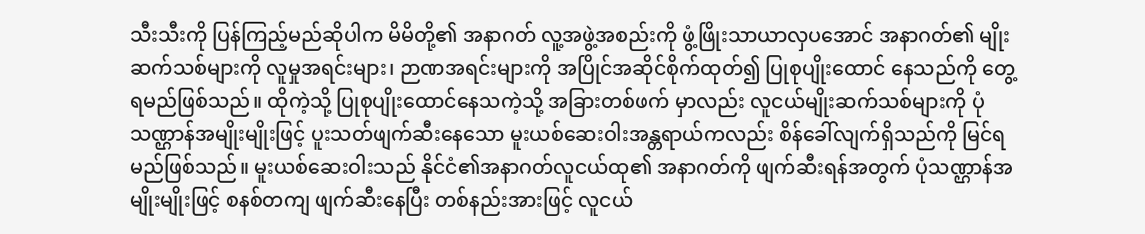သီးသီးကို ပြန်ကြည့်မည်ဆိုပါက မိမိတို့၏ အနာဂတ် လူ့အဖွဲ့အစည်းကို ဖွံ့ဖြိုးသာယာလှပအောင် အနာဂတ်၏ မျိုးဆက်သစ်များကို လူမှုအရင်းများ၊ ဉာဏအရင်းများကို အပြိုင်အဆိုင်စိုက်ထုတ်၍ ပြုစုပျိုးထောင် နေသည်ကို တွေ့ရမည်ဖြစ်သည်။ ထိုကဲ့သို့ ပြုစုပျိုးထောင်နေသကဲ့သို့ အခြားတစ်ဖက် မှာလည်း လူငယ်မျိုးဆက်သစ်များကို ပုံသဏ္ဌာန်အမျိုးမျိုးဖြင့် ပူးသတ်ဖျက်ဆီးနေသော မူးယစ်ဆေးဝါးအန္တရာယ်ကလည်း စိန်ခေါ်လျက်ရှိသည်ကို မြင်ရမည်ဖြစ်သည်။ မူးယစ်ဆေးဝါးသည် နိုင်ငံ၏အနာဂတ်လူငယ်ထု၏ အနာဂတ်ကို ဖျက်ဆီးရန်အတွက် ပုံသဏ္ဌာန်အမျိုးမျိုးဖြင့် စနစ်တကျ ဖျက်ဆီးနေပြီး တစ်နည်းအားဖြင့် လူငယ်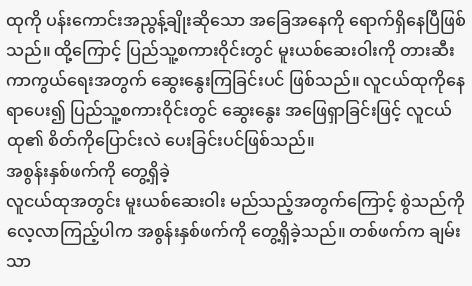ထုကို ပန်းကောင်းအညွန့်ချိုးဆိုသော အခြေအနေကို ရောက်ရှိနေပြီဖြစ်သည်။ ထို့ကြောင့် ပြည်သူ့စကားဝိုင်းတွင် မူးယစ်ဆေးဝါးကို တားဆီးကာကွယ်ရေးအတွက် ဆွေးနွေးကြခြင်းပင် ဖြစ်သည်။ လူငယ်ထုကိုနေရာပေး၍ ပြည်သူ့စကားဝိုင်းတွင် ဆွေးနွေး အဖြေရှာခြင်းဖြင့် လူငယ်ထု၏ စိတ်ကိုပြောင်းလဲ ပေးခြင်းပင်ဖြစ်သည်။
အစွန်းနှစ်ဖက်ကို တွေ့ရှိခဲ့
လူငယ်ထုအတွင်း မူးယစ်ဆေးဝါး မည်သည့်အတွက်ကြောင့် စွဲသည်ကို လေ့လာကြည့်ပါက အစွန်းနှစ်ဖက်ကို တွေ့ရှိခဲ့သည်။ တစ်ဖက်က ချမ်းသာ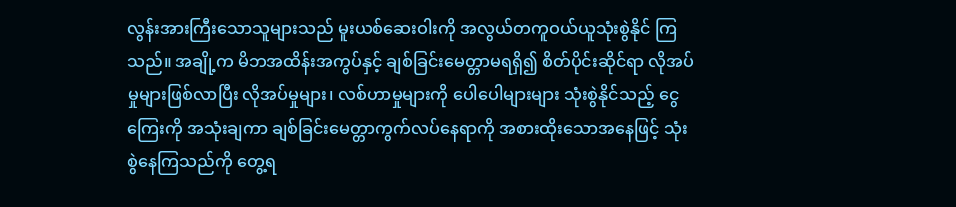လွန်းအားကြီးသောသူများသည် မူးယစ်ဆေးဝါးကို အလွယ်တကူဝယ်ယူသုံးစွဲနိုင် ကြသည်။ အချို့က မိဘအထိန်းအကွပ်နှင့် ချစ်ခြင်းမေတ္တာမရရှိ၍ စိတ်ပိုင်းဆိုင်ရာ လိုအပ်မှုများဖြစ်လာပြီး လိုအပ်မှုများ၊ လစ်ဟာမှုများကို ပေါပေါများများ သုံးစွဲနိုင်သည့် ငွေကြေးကို အသုံးချကာ ချစ်ခြင်းမေတ္တာကွက်လပ်နေရာကို အစားထိုးသောအနေဖြင့် သုံးစွဲနေကြသည်ကို တွေ့ရ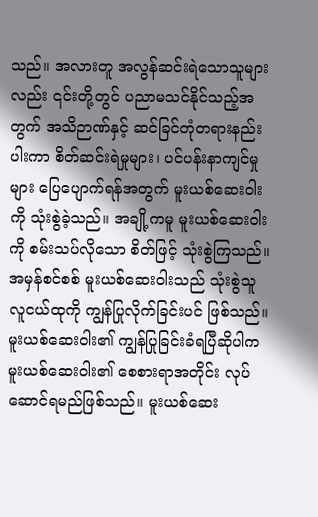သည်။ အလားတူ အလွန်ဆင်းရဲသောသူများလည်း ၎င်းတို့တွင် ပညာမသင်နိုင်သည့်အတွက် အသိဉာဏ်နှင့် ဆင်ခြင်တုံတရားနည်းပါးကာ စိတ်ဆင်းရဲမှုများ၊ ပင်ပန်းနာကျင်မှုများ ပြေပျောက်ရန်အတွက် မူးယစ်ဆေးဝါးကို သုံးစွဲခဲ့သည်။ အချို့ကမူ မူးယစ်ဆေးဝါးကို စမ်းသပ်လိုသော စိတ်ဖြင့် သုံးစွဲကြသည်။ အမှန်စင်စစ် မူးယစ်ဆေးဝါးသည် သုံးစွဲသူလူငယ်ထုကို ကျွန်ပြုလိုက်ခြင်းပင် ဖြစ်သည်။ မူးယစ်ဆေးဝါး၏ ကျွန်ပြုခြင်းခံရပြီဆိုပါက မူးယစ်ဆေးဝါး၏ စေစားရာအတိုင်း လုပ်ဆောင်ရမည်ဖြစ်သည်။ မူးယစ်ဆေး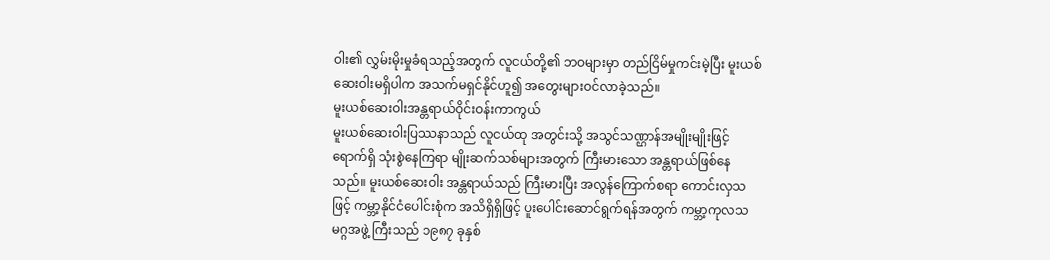ဝါး၏ လွှမ်းမိုးမှုခံရသည့်အတွက် လူငယ်တို့၏ ဘဝများမှာ တည်ငြိမ်မှုကင်းမဲ့ပြီး မူးယစ်ဆေးဝါးမရှိပါက အသက်မရှင်နိုင်ဟူ၍ အတွေးများဝင်လာခဲ့သည်။
မူးယစ်ဆေးဝါးအန္တရာယ်ဝိုင်းဝန်းကာကွယ်
မူးယစ်ဆေးဝါးပြဿနာသည် လူငယ်ထု အတွင်းသို့ အသွင်သဏ္ဌာန်အမျိုးမျိုးဖြင့် ရောက်ရှိ သုံးစွဲနေကြရာ မျိုးဆက်သစ်များအတွက် ကြီးမားသော အန္တရာယ်ဖြစ်နေသည်။ မူးယစ်ဆေးဝါး အန္တရာယ်သည် ကြီးမားပြီး အလွန်ကြောက်စရာ ကောင်းလှသဖြင့် ကမ္ဘာ့နိုင်ငံပေါင်းစုံက အသိရှိရှိဖြင့် ပူးပေါင်းဆောင်ရွက်ရန်အတွက် ကမ္ဘာ့ကုလသမဂ္ဂအဖွဲ့ ကြီးသည် ၁၉၈၇ ခုနှစ်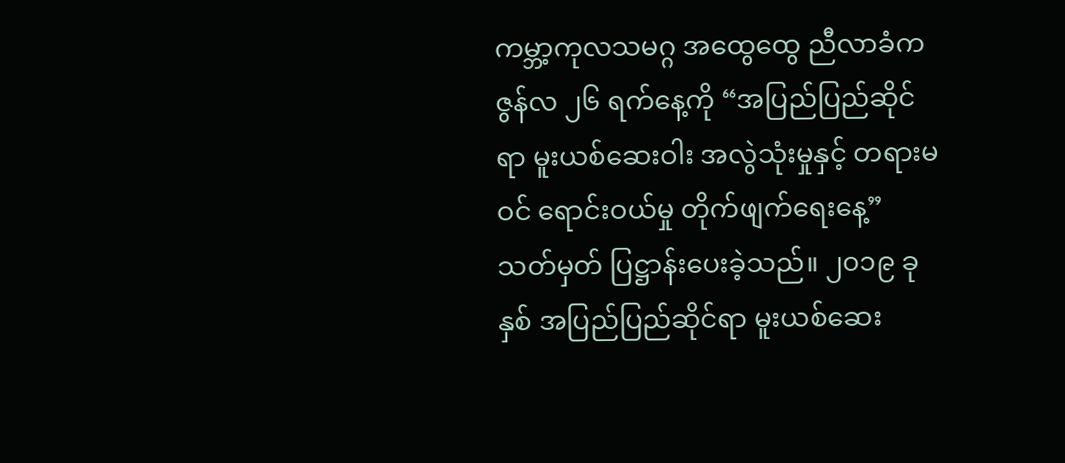ကမ္ဘာ့ကုလသမဂ္ဂ အထွေထွေ ညီလာခံက ဇွန်လ ၂၆ ရက်နေ့ကို “အပြည်ပြည်ဆိုင်ရာ မူးယစ်ဆေးဝါး အလွဲသုံးမှုနှင့် တရားမဝင် ရောင်းဝယ်မှု တိုက်ဖျက်ရေးနေ့” သတ်မှတ် ပြဋ္ဌာန်းပေးခဲ့သည်။ ၂၀၁၉ ခုနှစ် အပြည်ပြည်ဆိုင်ရာ မူးယစ်ဆေး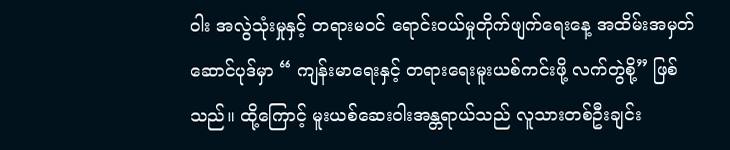ဝါး အလွဲသုံးမှုနှင့် တရားမဝင် ရောင်းဝယ်မှုတိုက်ဖျက်ရေးနေ့ အထိမ်းအမှတ် ဆောင်ပုဒ်မှာ “ ကျန်းမာရေးနှင့် တရားရေးမူးယစ်ကင်းဖို့ လက်တွဲစို့” ဖြစ်သည်။ ထို့ကြောင့် မူးယစ်ဆေးဝါးအန္တရာယ်သည် လူသားတစ်ဦးချင်း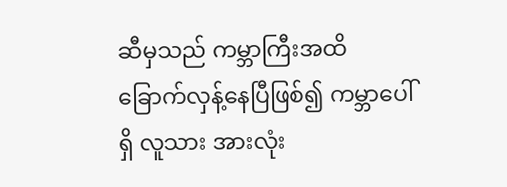ဆီမှသည် ကမ္ဘာကြီးအထိ ခြောက်လှန့်နေပြီဖြစ်၍ ကမ္ဘာပေါ်ရှိ လူသား အားလုံး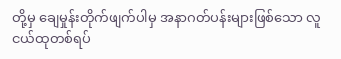တို့မှ ချေမှုန်းတိုက်ဖျက်ပါမှ အနာဂတ်ပန်းများဖြစ်သော လူငယ်ထုတစ်ရပ်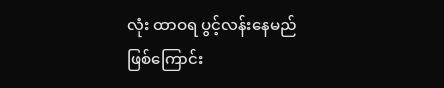လုံး ထာဝရ ပွင့်လန်းနေမည်ဖြစ်ကြောင်း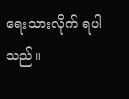ရေးသားလိုက် ရပါသည်။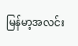မြန်မာ့အလင်း